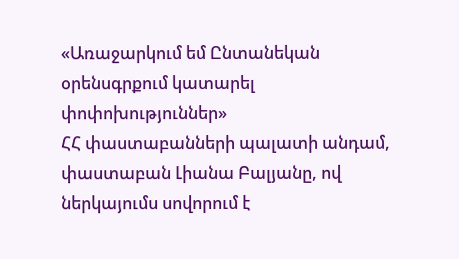«Առաջարկում եմ Ընտանեկան օրենսգրքում կատարել փոփոխություններ»
ՀՀ փաստաբանների պալատի անդամ, փաստաբան Լիանա Բալյանը, ով ներկայումս սովորում է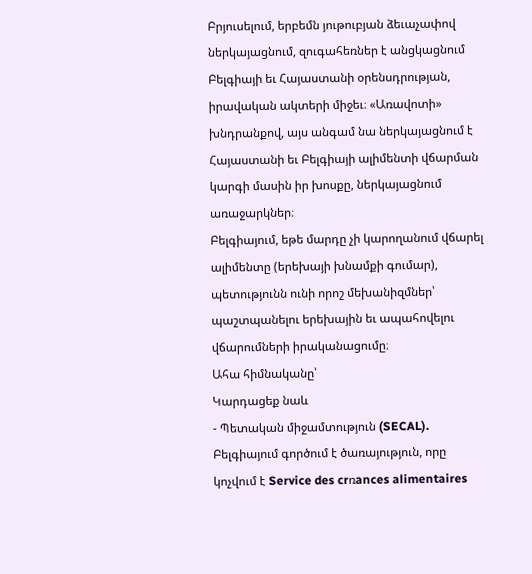Բրյուսելում, երբեմն յութուբյան ձեւաչափով ներկայացնում, զուգահեռներ է անցկացնում Բելգիայի եւ Հայաստանի օրենսդրության, իրավական ակտերի միջեւ։ «Առավոտի» խնդրանքով, այս անգամ նա ներկայացնում է Հայաստանի եւ Բելգիայի ալիմենտի վճարման կարգի մասին իր խոսքը, ներկայացնում առաջարկներ։
Բելգիայում, եթե մարդը չի կարողանում վճարել ալիմենտը (երեխայի խնամքի գումար), պետությունն ունի որոշ մեխանիզմներ՝ պաշտպանելու երեխային եւ ապահովելու վճարումների իրականացումը։
Ահա հիմնականը՝
Կարդացեք նաև
- Պետական միջամտություն (SECAL). Բելգիայում գործում է ծառայություն, որը կոչվում է Service des crռances alimentaires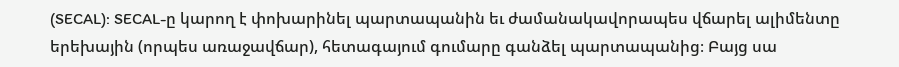(SECAL): SECAL-ը կարող է փոխարինել պարտապանին եւ ժամանակավորապես վճարել ալիմենտը երեխային (որպես առաջավճար), հետագայում գումարը գանձել պարտապանից։ Բայց սա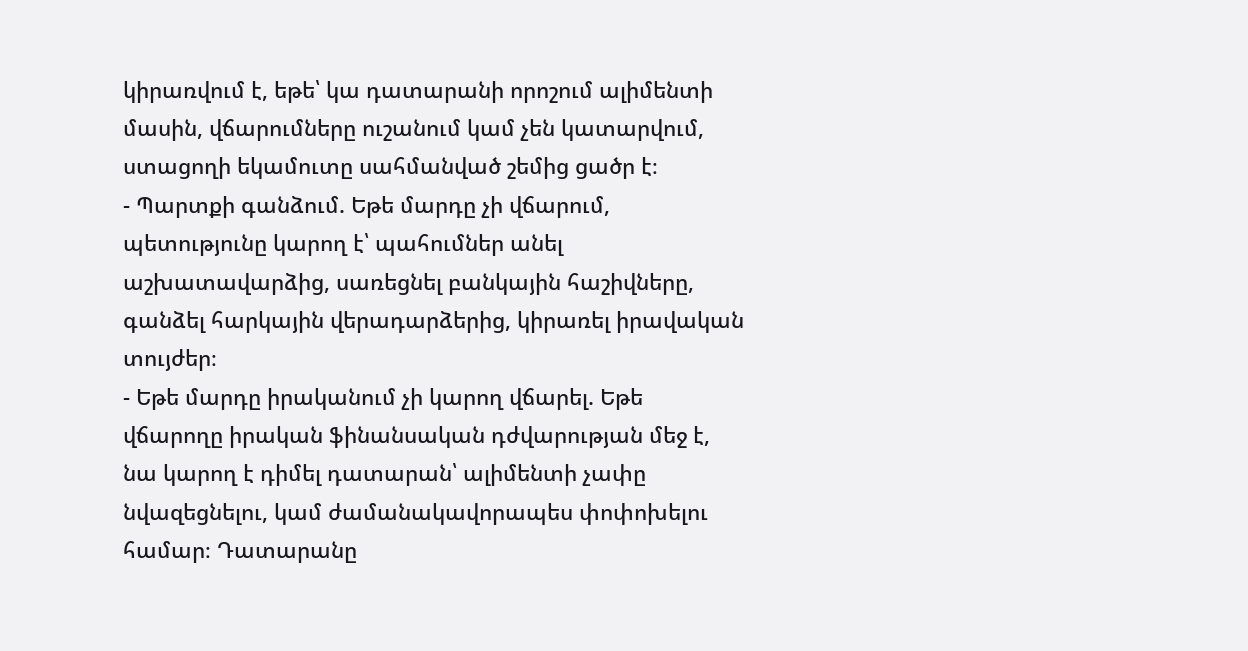կիրառվում է, եթե՝ կա դատարանի որոշում ալիմենտի մասին, վճարումները ուշանում կամ չեն կատարվում, ստացողի եկամուտը սահմանված շեմից ցածր է։
- Պարտքի գանձում. Եթե մարդը չի վճարում, պետությունը կարող է՝ պահումներ անել աշխատավարձից, սառեցնել բանկային հաշիվները, գանձել հարկային վերադարձերից, կիրառել իրավական տույժեր։
- Եթե մարդը իրականում չի կարող վճարել. Եթե վճարողը իրական ֆինանսական դժվարության մեջ է, նա կարող է դիմել դատարան՝ ալիմենտի չափը նվազեցնելու, կամ ժամանակավորապես փոփոխելու համար։ Դատարանը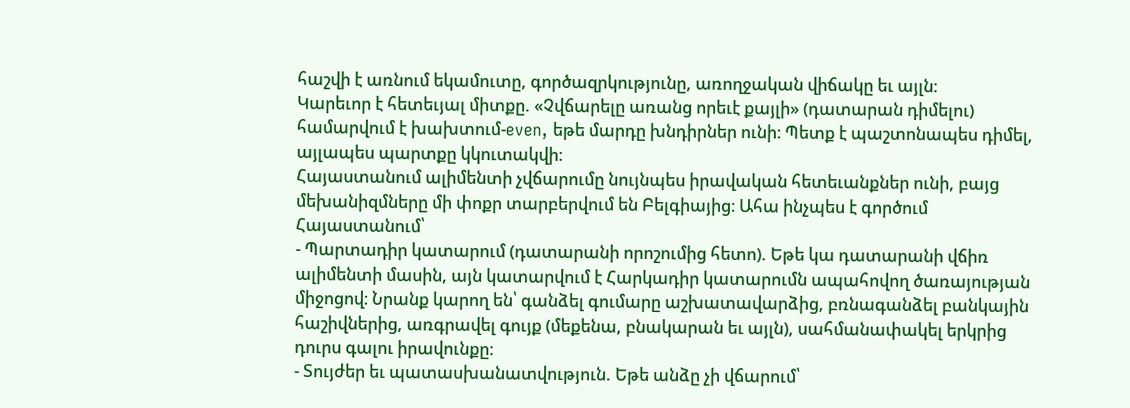հաշվի է առնում եկամուտը, գործազրկությունը, առողջական վիճակը եւ այլն։
Կարեւոր է հետեւյալ միտքը. «Չվճարելը առանց որեւէ քայլի» (դատարան դիմելու) համարվում է խախտում-even, եթե մարդը խնդիրներ ունի։ Պետք է պաշտոնապես դիմել, այլապես պարտքը կկուտակվի։
Հայաստանում ալիմենտի չվճարումը նույնպես իրավական հետեւանքներ ունի, բայց մեխանիզմները մի փոքր տարբերվում են Բելգիայից։ Ահա ինչպես է գործում Հայաստանում՝
- Պարտադիր կատարում (դատարանի որոշումից հետո). Եթե կա դատարանի վճիռ ալիմենտի մասին, այն կատարվում է Հարկադիր կատարումն ապահովող ծառայության միջոցով։ Նրանք կարող են՝ գանձել գումարը աշխատավարձից, բռնագանձել բանկային հաշիվներից, առգրավել գույք (մեքենա, բնակարան եւ այլն), սահմանափակել երկրից դուրս գալու իրավունքը։
- Տույժեր եւ պատասխանատվություն. Եթե անձը չի վճարում՝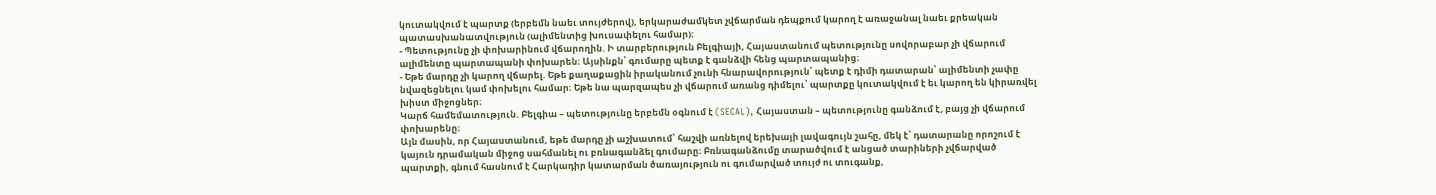կուտակվում է պարտք (երբեմն նաեւ տույժերով), երկարաժամկետ չվճարման դեպքում կարող է առաջանալ նաեւ քրեական պատասխանատվություն (ալիմենտից խուսափելու համար)։
- Պետությունը չի փոխարինում վճարողին. Ի տարբերություն Բելգիայի, Հայաստանում պետությունը սովորաբար չի վճարում ալիմենտը պարտապանի փոխարեն։ Այսինքն՝ գումարը պետք է գանձվի հենց պարտապանից։
- Եթե մարդը չի կարող վճարել. Եթե քաղաքացին իրականում չունի հնարավորություն՝ պետք է դիմի դատարան՝ ալիմենտի չափը նվազեցնելու կամ փոխելու համար։ Եթե նա պարզապես չի վճարում առանց դիմելու՝ պարտքը կուտակվում է եւ կարող են կիրառվել խիստ միջոցներ։
Կարճ համեմատություն. Բելգիա – պետությունը երբեմն օգնում է (SECAL), Հայաստան – պետությունը գանձում է, բայց չի վճարում փոխարենը։
Այն մասին, որ Հայաստանում, եթե մարդը չի աշխատում՝ հաշվի առնելով երեխայի լավագույն շահը, մեկ է՝ դատարանը որոշում է կայուն դրամական միջոց սահմանել ու բռնագանձել գումարը։ Բռնագանձումը տարածվում է անցած տարիների չվճարված պարտքի, գնում հասնում է Հարկադիր կատարման ծառայություն ու գումարված տույժ ու տուգանք,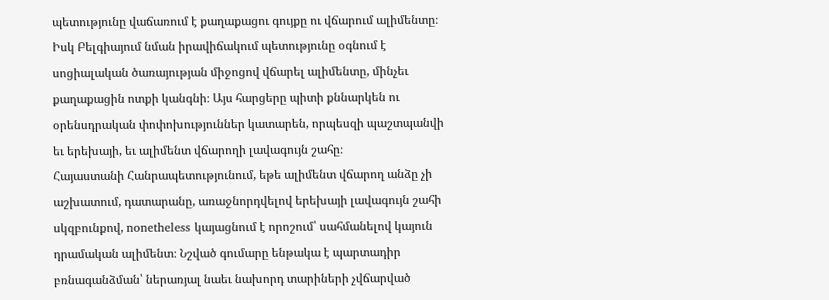պետությունը վաճառում է քաղաքացու գույքը ու վճարում ալիմենտը։ Իսկ Բելգիայում նման իրավիճակում պետությունը օգնում է սոցիալական ծառայության միջոցով վճարել ալիմենտը, մինչեւ քաղաքացին ոտքի կանգնի։ Այս հարցերը պիտի քննարկեն ու օրենսդրական փոփոխություններ կատարեն, որպեսզի պաշտպանվի եւ երեխայի, եւ ալիմենտ վճարողի լավագույն շահը։
Հայաստանի Հանրապետությունում, եթե ալիմենտ վճարող անձը չի աշխատում, դատարանը, առաջնորդվելով երեխայի լավագույն շահի սկզբունքով, nonetheless կայացնում է որոշում՝ սահմանելով կայուն դրամական ալիմենտ։ Նշված գումարը ենթակա է պարտադիր բռնագանձման՝ ներառյալ նաեւ նախորդ տարիների չվճարված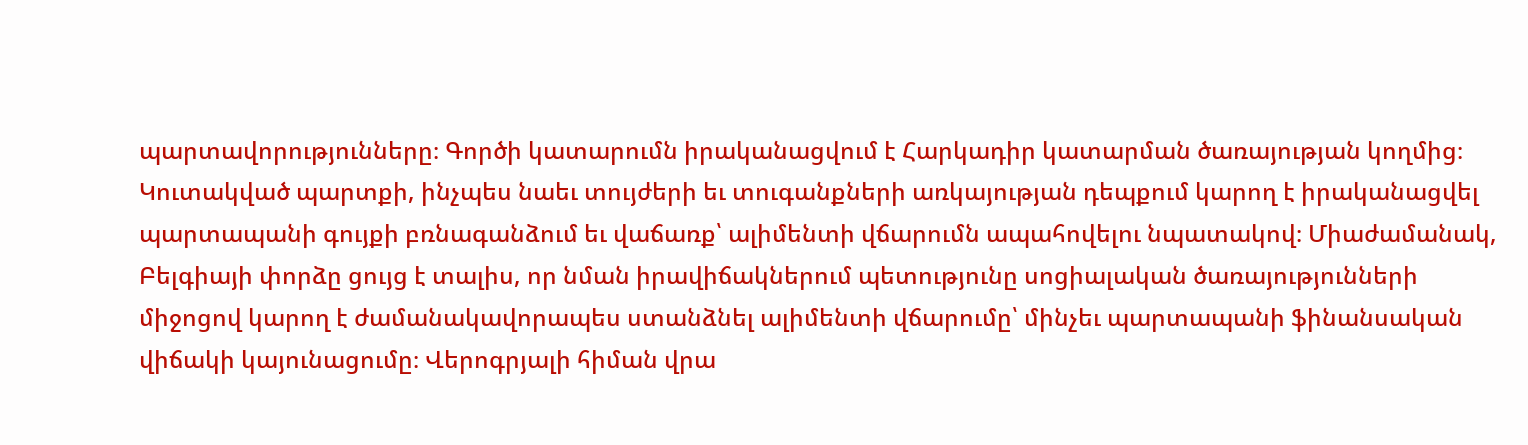պարտավորությունները։ Գործի կատարումն իրականացվում է Հարկադիր կատարման ծառայության կողմից։ Կուտակված պարտքի, ինչպես նաեւ տույժերի եւ տուգանքների առկայության դեպքում կարող է իրականացվել պարտապանի գույքի բռնագանձում եւ վաճառք՝ ալիմենտի վճարումն ապահովելու նպատակով։ Միաժամանակ, Բելգիայի փորձը ցույց է տալիս, որ նման իրավիճակներում պետությունը սոցիալական ծառայությունների միջոցով կարող է ժամանակավորապես ստանձնել ալիմենտի վճարումը՝ մինչեւ պարտապանի ֆինանսական վիճակի կայունացումը։ Վերոգրյալի հիման վրա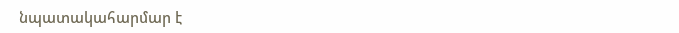նպատակահարմար է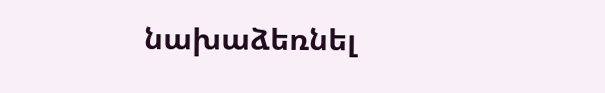նախաձեռնել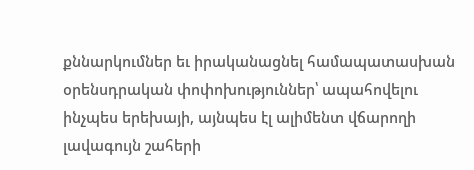քննարկումներ եւ իրականացնել համապատասխան օրենսդրական փոփոխություններ՝ ապահովելու ինչպես երեխայի, այնպես էլ ալիմենտ վճարողի լավագույն շահերի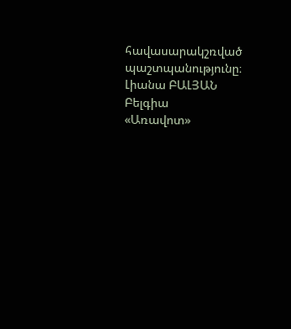հավասարակշռված պաշտպանությունը։
Լիանա ԲԱԼՅԱՆ
Բելգիա
«Առավոտ»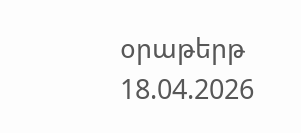օրաթերթ
18.04.2026